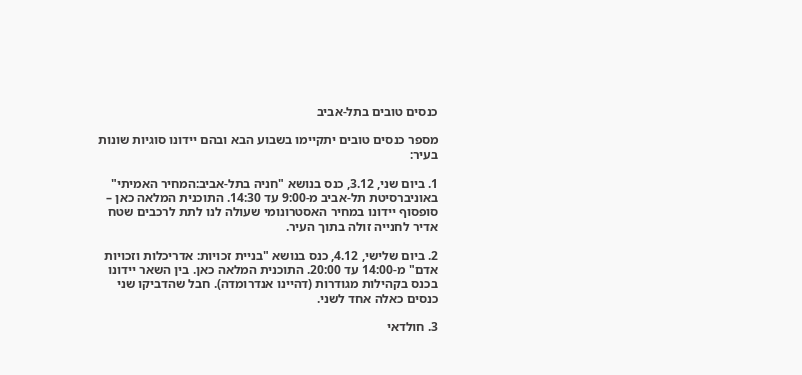כנסים טובים בתל-אביב

מספר כנסים טובים יתקיימו בשבוע הבא ובהם יידונו סוגיות שונות בעיר:

1. ביום שני, 3.12, כנס בנושא "חניה בתל-אביב:המחיר האמיתי" באוניברסיטת תל-אביב מ-9:00 עד 14:30. התוכנית המלאה כאן – סופסוף יידונו במחיר האסטרונומי שעולה לנו לתת לרכבים שטח אדיר לחנייה זולה בתוך העיר.

2. ביום שלישי, 4.12, כנס בנושא "בניית זכויות: אדריכלות וזכויות אדם" מ-14:00 עד 20:00. התוכנית המלאה כאן. בין השאר יידונו בכנס בקהילות מגודרות (דהיינו אנדרומדה). חבל שהדביקו שני כנסים כאלה אחד לשני.

3. חולדאי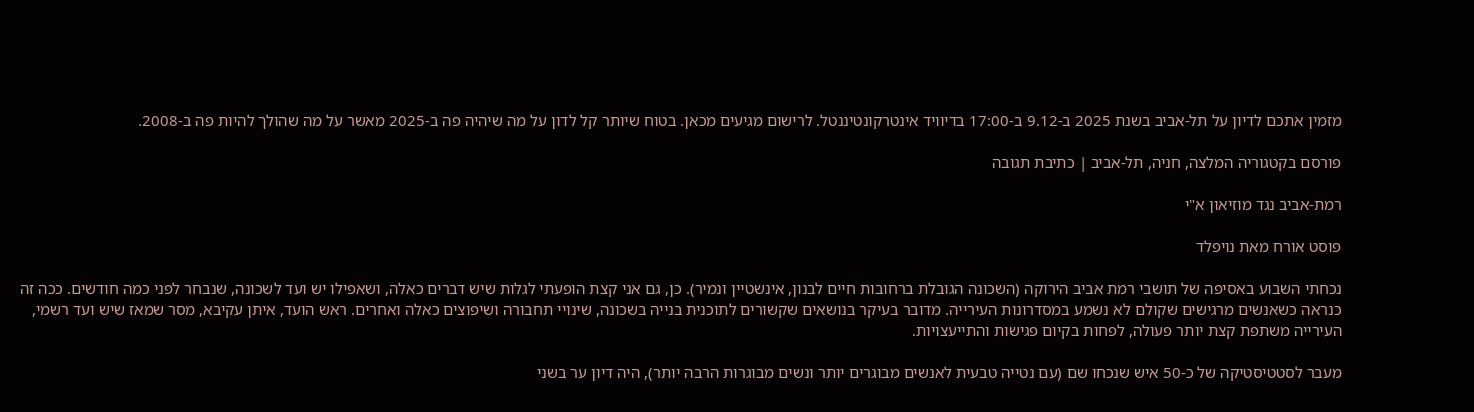מזמין אתכם לדיון על תל-אביב בשנת 2025 ב-9.12 ב-17:00 בדיוויד אינטרקונטיננטל. לרישום מגיעים מכאן. בטוח שיותר קל לדון על מה שיהיה פה ב-2025 מאשר על מה שהולך להיות פה ב-2008.

פורסם בקטגוריה המלצה, חניה, תל-אביב | כתיבת תגובה

רמת-אביב נגד מוזיאון א"י

פוסט אורח מאת נויפלד

נכחתי השבוע באסיפה של תושבי רמת אביב הירוקה (השכונה הגובלת ברחובות חיים לבנון, אינשטיין ונמיר). כן, גם אני קצת הופעתי לגלות שיש דברים כאלה, ושאפילו יש ועד לשכונה, שנבחר לפני כמה חודשים. ככה זה כנראה כשאנשים מרגישים שקולם לא נשמע במסדרונות העירייה. מדובר בעיקר בנושאים שקשורים לתוכנית בנייה בשכונה, שינויי תחבורה ושיפוצים כאלה ואחרים. ראש הועד, איתן עקיבא, מסר שמאז שיש ועד רשמי, העירייה משתפת קצת יותר פעולה, לפחות בקיום פגישות והתייעצויות.

מעבר לסטטיסטיקה של כ-50 איש שנכחו שם (עם נטייה טבעית לאנשים מבוגרים יותר ונשים מבוגרות הרבה יותר), היה דיון ער בשני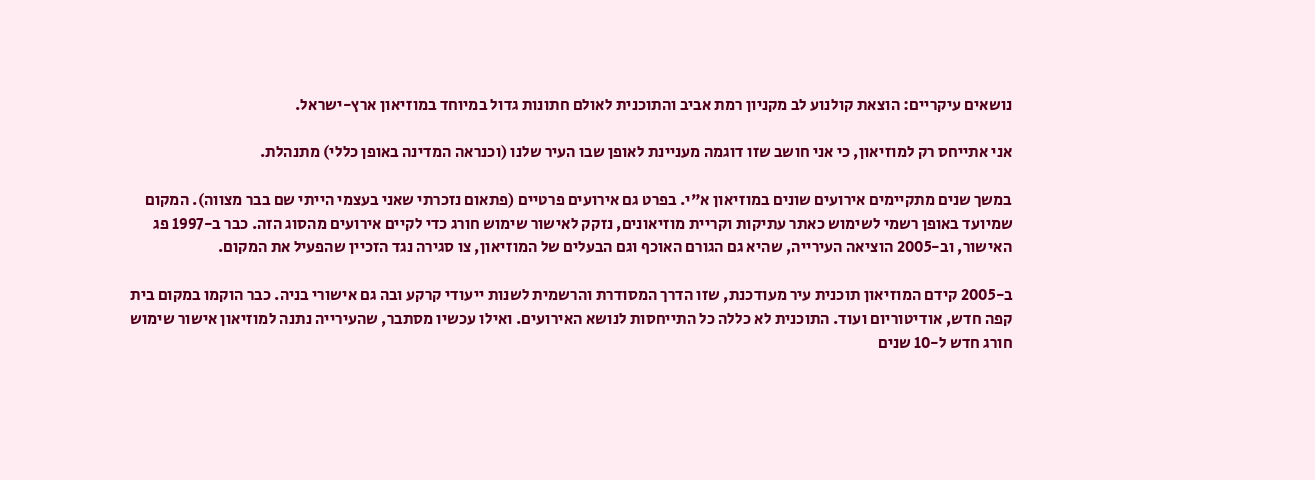נושאים עיקריים: הוצאת קולנוע לב מקניון רמת אביב והתוכנית לאולם חתונות גדול במיוחד במוזיאון ארץ-ישראל.

אני אתייחס רק למוזיאון, כי אני חושב שזו דוגמה מעניינת לאופן שבו העיר שלנו (וכנראה המדינה באופן כללי) מתנהלת.

במשך שנים מתקיימים אירועים שונים במוזיאון א"י. בפרט גם אירועים פרטיים (פתאום נזכרתי שאני בעצמי הייתי שם בבר מצווה). המקום שמיועד באופן רשמי לשימוש כאתר עתיקות וקריית מוזיאונים, נזקק לאישור שימוש חורג כדי לקיים אירועים מהסוג הזה. כבר ב-1997 פג האישור, וב-2005 הוציאה העירייה, שהיא גם הגורם האוכף וגם הבעלים של המוזיאון, צו סגירה נגד הזכיין שהפעיל את המקום.

ב-2005 קידם המוזיאון תוכנית עיר מעודכנת, שזו הדרך המסודרת והרשמית לשנות ייעודי קרקע ובה גם אישורי בניה. כבר הוקמו במקום בית קפה חדש, אודיטוריום ועוד. התוכנית לא כללה כל התייחסות לנושא האירועים. ואילו עכשיו מסתבר, שהעירייה נתנה למוזיאון אישור שימוש חורג חדש ל-10 שנים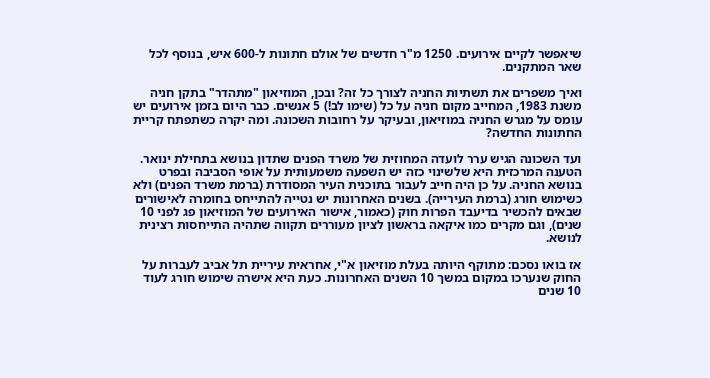שיאפשר לקיים אירועים. 1250 מ"ר חדשים של אולם חתונות ל-600 איש, בנוסף לכל שאר המתקנים.

ואיך משפרים את תשתיות החניה לצורך כל זה? ובכן, המוזיאון "מתהדר" בתקן חניה משנת 1983, המחייב מקום חניה על כל (שימו לב!) 5 אנשים. כבר היום בזמן אירועים יש עומס על מגרש החניה במוזיאון, ובעיקר על רחובות השכונה. ומה יקרה כשתפתח קריית החתונות החדשה?

ועד השכונה הגיש ערר לועדה המחוזית של משרד הפנים שתדון בנושא בתחילת ינואר. הטענה המרכזית היא שלשינוי כזה יש השפעה משמעותית על אופי הסביבה ובפרט בנושא החניה. על כן היה חייב לעבור בתוכנית העיר המסודרת (ברמת משרד הפנים) ולא כשימוש חורג (ברמת העירייה). בשנים האחרונות יש נטייה להתייחס בחומרה לאישורים שבאים להכשיר בדיעבד הפרות חוק (כאמור, אישור האירועים של המוזיאון פג לפני 10 שנים), וגם מקרים כמו איקאה בראשון לציון מעוררים תקווה שתהיה התייחסות רצינית לנושא.

אז בואו נסכם: מתוקף היותה בעלת מוזיאון א"י, אחראית עיריית תל אביב לעברות על החוק שנערכו במקום במשך 10 השנים האחרונות. כעת היא אישרה שימוש חורג לעוד 10 שנים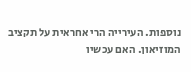נוספות. העירייה הרי אחראית על תקציב המוזיאון. האם עכשיו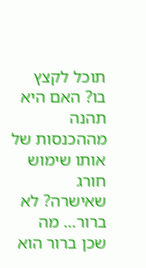תוכל לקצץ בו? האם היא תהנה מההכנסות של אותו שימוש חורג שאישרה? לא ברור… מה שכן ברור הוא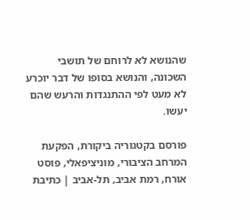שהנושא לא לרוחם של תושבי השכונה, והנושא בסופו של דבר יוכרע לא מעט לפי ההתנגדות והרעש שהם יעשו.

פורסם בקטגוריה ביקורת, הפקעת המרחב הציבורי, מוניציפאלי, פוסט אורח, רמת אביב, תל-אביב | כתיבת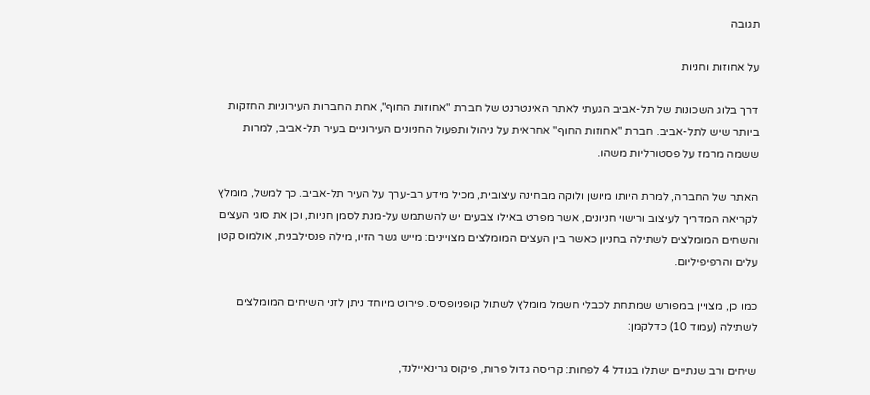תגובה

על אחוזות וחניות

דרך בלוג השכונות של תל-אביב הגעתי לאתר האינטרנט של חברת "אחוזות החוף", אחת החברות העירוניות החזקות ביותר שיש לתל-אביב. חברת "אחוזות החוף" אחראית על ניהול ותפעול החניונים העירוניים בעיר תל-אביב, למרות ששמה מרמז על פסטורליות משהו.

האתר של החברה, למרת היותו מיושן ולוקה מבחינה עיצובית, מכיל מידע רב-ערך על העיר תל-אביב. כך למשל, מומלץ לקריאה המדריך לעיצוב ורישוי חניונים, אשר מפרט באילו צבעים יש להשתמש על-מנת לסמן חניות, וכן את סוגי העצים והשחים המומלצים לשתילה בחניון כאשר בין העצים המומלצים מצויינים: מייש גשר הזיו, מילה פנסילבנית, אולמוס קטן עלים והרפיפיליום.

כמו כן, מצויין במפורש שמתחת לכבלי חשמל מומלץ לשתול קופניופסיס. פירוט מיוחד ניתן לזני השיחים המומלצים לשתילה (עמוד 10) כדלקמן:

שיחים ורב שנתיים ישתלו בגודל 4 לפחות: קריסה גדול פרות, פיקוס גרינאיילנד,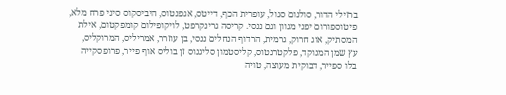ברזילי הדור, סולנום סגול, עופרית הכף, דייטס, אגפנטוס, היביסקוס סיני פרח מלא,
פיטוספורום יפני מגוון וגם ננסי. קריסה גרינקרפט, לויקופילום קומפקטום, אילת
המסתיק, אוג חרוק, גרמית, הרדוף הנחלים ננסי, בן עוזרר, אמריליס, המרוקליס,
עץ שמן המנוקד, פלקטרנטוס, קליסטמון סליגנוס זן בוליס אוף פייר, פרופסקייה
בלו ספייר, דבוקית מעוצה, טויה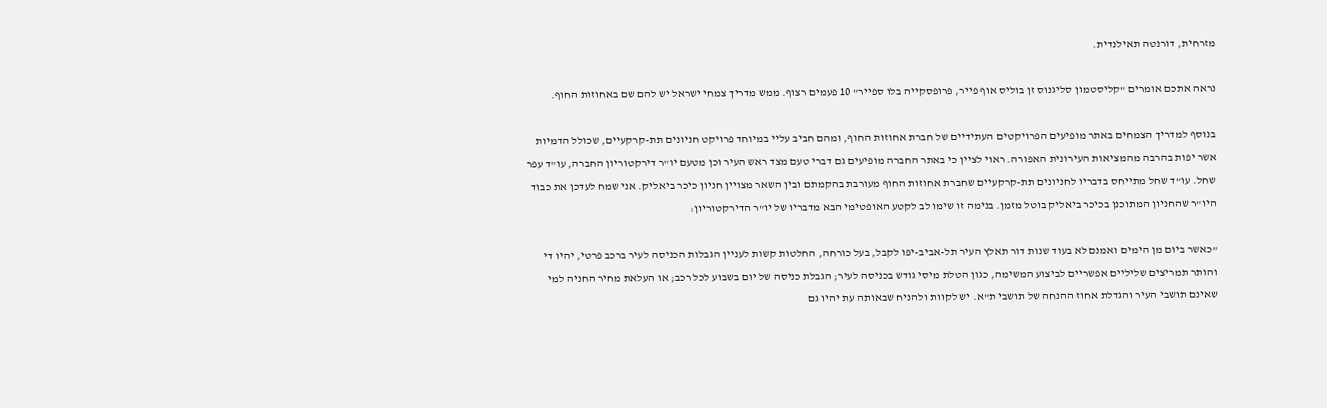מזרחית, דורנטה תאילנדית.

נראה אתכם אומרים "קליסטמון סליגנוס זן בוליס אוף פייר, פרופסקייה בלו ספייר" 10 פעמים רצוף. ממש מדריך צמחי ישראל יש להם שם באחוזות החוף.

בנוסף למדריך הצמחים באתר מופיעים הפרויקטים העתידיים של חברת אחוזות החוף, ומהם חביב עליי במיוחד פרויקט חניונים תת-קרקעיים, שכולל הדמיות אשר יפות בהרבה מהמציאות העירונית האפורה. ראוי לציין כי באתר החברה מופיעים גם דברי טעם מצד ראש העיר וכן מטעם יו"ר דירקטוריון החברה, עו"ד עפר שחל. עו"ד שחל מתייחס בדבריו לחניונים תת-קרקעיים שחברת אחוזות החוף מעורבת בהקמתם ובין השאר מצויין חניון כיכר ביאליק. אני שמח לעדכן את כבוד היו"ר שהחניון המתוכנן בכיכר ביאליק בוטל מזמן. בנימה זו שימו לב לקטע האופטימי הבא מדבריו של יו"ר הדירקטוריון:

"כאשר ביום מן הימים ואמנם לא בעוד שנות דור תאלץ העיר תל-אביב-יפו לקבל, בעל כורחה, החלטות קשות לעניין הגבלות הכניסה לעיר ברכב פרטי, יהיו די והותר תמריצים שליליים אפשריים לביצוע המשימה, כגון הטלת מיסי גודש בכניסה לעיר; הגבלת כניסה של יום בשבוע לכל רכב; או העלאת מחיר החניה למי שאינם תושבי העיר והגדלת אחוז ההנחה של תושבי ת"א. יש לקוות ולהניח שבאותה עת יהיו גם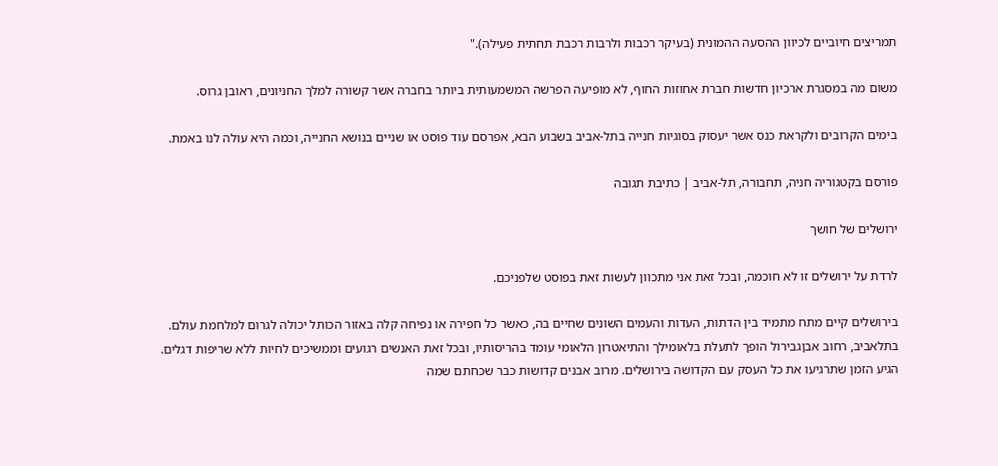תמריצים חיוביים לכיוון ההסעה ההמונית (בעיקר רכבות ולרבות רכבת תחתית פעילה)."

משום מה במסגרת ארכיון חדשות חברת אחוזות החוף, לא מופיעה הפרשה המשמעותית ביותר בחברה אשר קשורה למלך החניונים, ראובן גרוס.

בימים הקרובים ולקראת כנס אשר יעסוק בסוגיות חנייה בתל-אביב בשבוע הבא, אפרסם עוד פוסט או שניים בנושא החנייה, וכמה היא עולה לנו באמת.

פורסם בקטגוריה חניה, תחבורה, תל-אביב | כתיבת תגובה

ירושלים של חושך

לרדת על ירושלים זו לא חוכמה, ובכל זאת אני מתכוון לעשות זאת בפוסט שלפניכם.

בירושלים קיים מתח מתמיד בין הדתות, העדות והעמים השונים שחיים בה, כאשר כל חפירה או נפיחה קלה באזור הכותל יכולה לגרום למלחמת עולם. בתלאביב, רחוב אבןגבירול הופך לתעלת בלאומילך והתיאטרון הלאומי עומד בהריסותיו, ובכל זאת האנשים רגועים וממשיכים לחיות ללא שריפות דגלים. הגיע הזמן שתרגיעו את כל העסק עם הקדושה בירושלים. מרוב אבנים קדושות כבר שכחתם שמה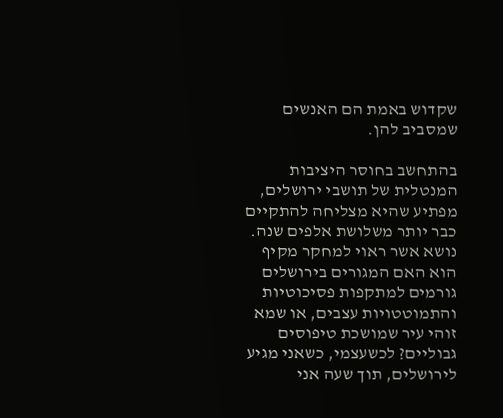שקדוש באמת הם האנשים שמסביב להן.

בהתחשב בחוסר היציבות המנטלית של תושבי ירושלים, מפתיע שהיא מצליחה להתקיים כבר יותר משלושת אלפים שנה. נושא אשר ראוי למחקר מקיף הוא האם המגורים בירושלים גורמים למתקפות פסיכוטיות והתמוטטויות עצבים, או שמא זוהי עיר שמושכת טיפוסים גבוליים? לכשעצמי, כשאני מגיע לירושלים, תוך שעה אני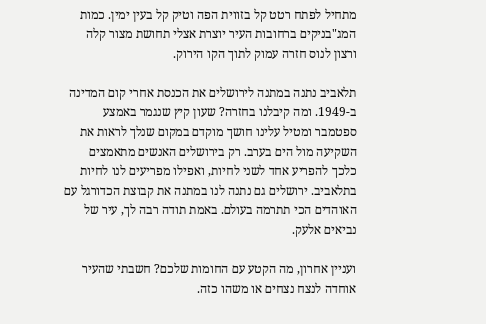מתחיל לפתח רטט קל בזווית הפה וטיק קל בעין ימין. כמות המג"בניקים ברחובות העיר יוצרת אצלי תחושת מצור קלה ורצון לנוס חזרה עמוק לתוך הקו הירוק.

תלאביב נתנה במתנה לירושלים את הכנסת אחרי קום המדינה ב-1949. ומה קיבלנו בחזרה? שעון קיץ שנגמר באמצע ספטמבר ומטיל עלינו חושך מוקדם במקום שנלך לראות את השקיעה מול הים בערב. רק בירושלים האנשים מתאמצים כלכך להפריע אחד לשני לחיות, ואפילו מפריעים לנו לחיות בתלאביב. ירושלים גם נתנה לנו במתנה את קבוצת הכדורגל עם האוהדים הכי תתרמה בעולם. באמת תודה רבה לך, עיר של נביאים אלעק.

ועניין אחרון, מה הקטע עם החומות שלכם? חשבתי שהעיר אוחדה לנצח נצחים או משהו כזה.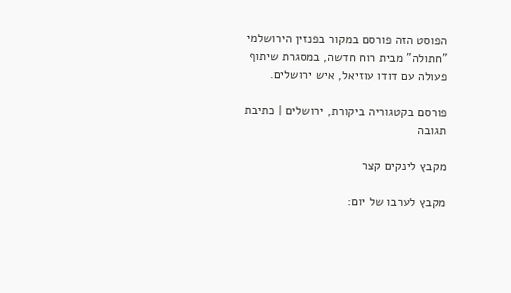הפוסט הזה פורסם במקור בפנזין הירושלמי "חתולה" מבית רוח חדשה, במסגרת שיתוף פעולה עם דודו עוזיאל, איש ירושלים.

פורסם בקטגוריה ביקורת, ירושלים | כתיבת תגובה

מקבץ לינקים קצר

מקבץ לערבו של יום: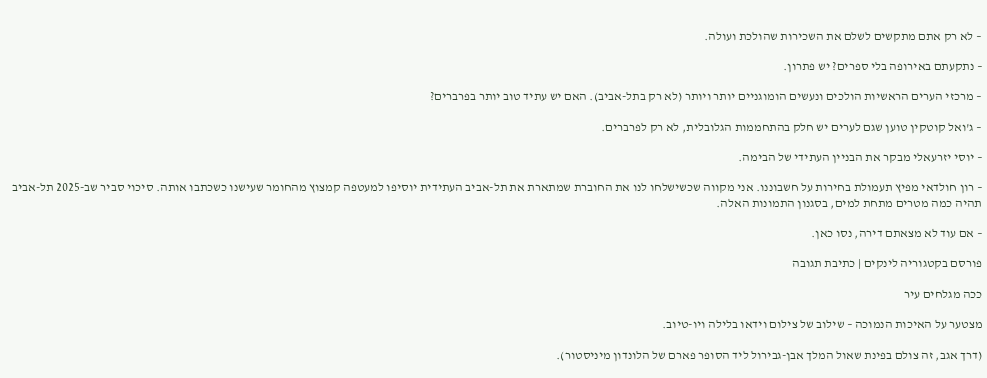– לא רק אתם מתקשים לשלם את השכירות שהולכת ועולה.

– נתקעתם באירופה בלי ספרים? יש פתרון.

– מרכזי הערים הראשיות הולכים ונעשים הומוגניים יותר ויותר (לא רק בתל-אביב). האם יש עתיד טוב יותר בפרברים?

– ג'ואל קוטקין טוען שגם לערים יש חלק בהתחממות הגלובלית, לא רק לפרברים.

– יוסי יזרעאלי מבקר את הבניין העתידי של הבימה.

– רון חולדאי מפיץ תעמולת בחירות על חשבוננו. אני מקווה שכשישלחו לנו את החוברת שמתארת את תל-אביב העתידית יוסיפו למעטפה קמצוץ מהחומר שעישנו כשכתבו אותה. סיכוי סביר שב-2025 תל-אביב תהיה כמה מטרים מתחת למים, בסגנון התמונות האלה.

– אם עוד לא מצאתם דירה, נסו כאן.

פורסם בקטגוריה לינקים | כתיבת תגובה

ככה מגלחים עיר

מצטער על האיכות הנמוכה – שילוב של צילום וידאו בלילה ויו-טיוב.

(דרך אגב, זה צולם בפינת שאול המלך אבן-גבירול ליד הסופר פארם של הלונדון מיניסטור).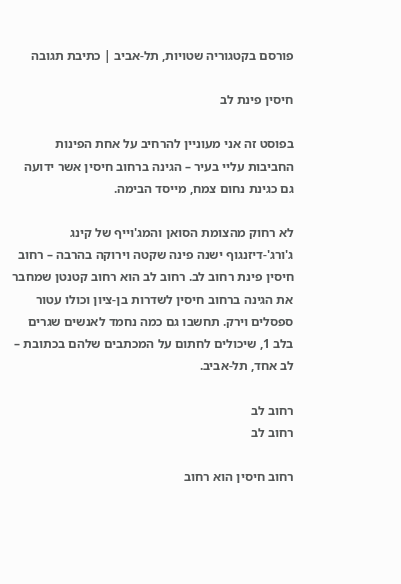פורסם בקטגוריה שטויות, תל-אביב | כתיבת תגובה

חיסין פינת לב

בפוסט זה אני מעוניין להרחיב על אחת הפינות החביבות עליי בעיר – הגינה ברחוב חיסין אשר ידועה גם כגינת נחום צמח, מייסד הבימה.

לא רחוק מהצומת הסואן והמג'וייף של קינג ג'ורג'-דיזנגוף ישנה פינה שקטה וירוקה בהרבה – רחוב חיסין פינת רחוב לב. רחוב לב הוא רחוב קטנטן שמחבר את הגינה ברחוב חיסין לשדרות בן-ציון וכולו עטור ספסלים וירק. תחשבו גם כמה נחמד לאנשים שגרים בלב 1, שיכולים לחתום על המכתבים שלהם בכתובת – לב אחד, תל-אביב.

רחוב לב
רחוב לב

רחוב חיסין הוא רחוב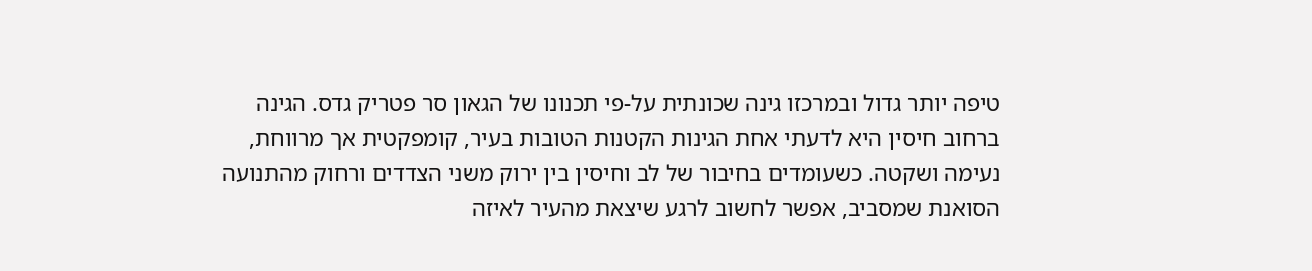טיפה יותר גדול ובמרכזו גינה שכונתית על-פי תכנונו של הגאון סר פטריק גדס. הגינה ברחוב חיסין היא לדעתי אחת הגינות הקטנות הטובות בעיר, קומפקטית אך מרווחת, נעימה ושקטה. כשעומדים בחיבור של לב וחיסין בין ירוק משני הצדדים ורחוק מהתנועה הסואנת שמסביב, אפשר לחשוב לרגע שיצאת מהעיר לאיזה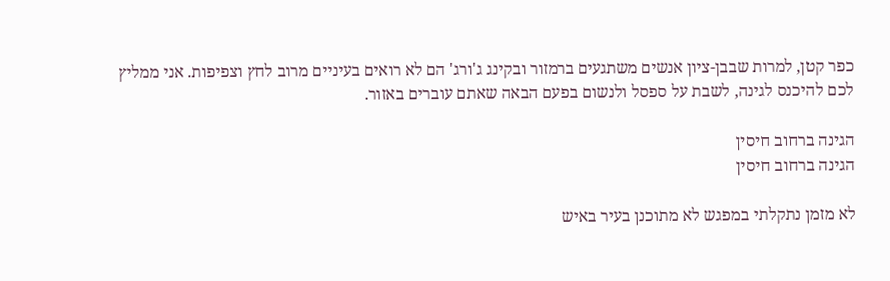כפר קטן, למרות שבבן-ציון אנשים משתגעים ברמזור ובקינג ג'ורג' הם לא רואים בעיניים מרוב לחץ וצפיפות. אני ממליץ לכם להיכנס לגינה, לשבת על ספסל ולנשום בפעם הבאה שאתם עוברים באזור.

הגינה ברחוב חיסין
הגינה ברחוב חיסין

לא מזמן נתקלתי במפגש לא מתוכנן בעיר באיש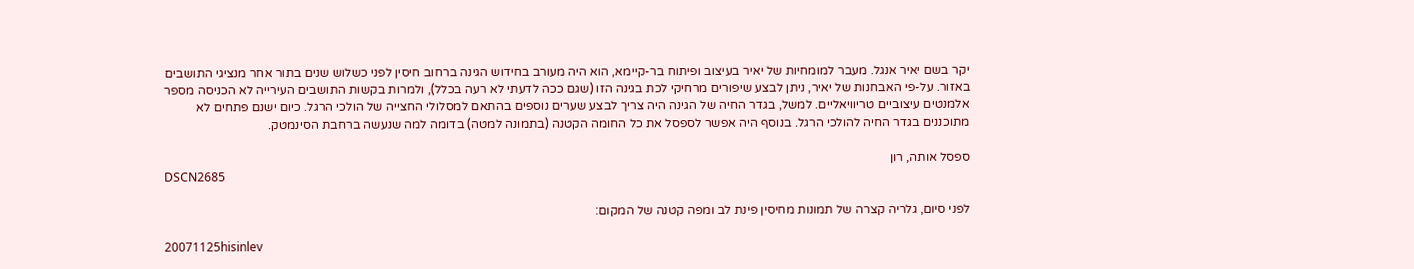יקר בשם יאיר אנגל. מעבר למומחיות של יאיר בעיצוב ופיתוח בר-קיימא, הוא היה מעורב בחידוש הגינה ברחוב חיסין לפני כשלוש שנים בתור אחר מנציגי התושבים באזור. על-פי האבחנות של יאיר, ניתן לבצע שיפורים מרחיקי לכת בגינה הזו (שגם ככה לדעתי לא רעה בכלל), ולמרות בקשות התושבים העירייה לא הכניסה מספר אלמנטים עיצוביים טריוויאליים. למשל, בגדר החיה של הגינה היה צריך לבצע שערים נוספים בהתאם למסלולי החצייה של הולכי הרגל. כיום ישנם פתחים לא מתוכננים בגדר החיה להולכי הרגל. בנוסף היה אפשר לספסל את כל החומה הקטנה (בתמונה למטה) בדומה למה שנעשה ברחבת הסינמטק.

ספסל אותה, רון
DSCN2685

לפני סיום, גלריה קצרה של תמונות מחיסין פינת לב ומפה קטנה של המקום:

20071125hisinlev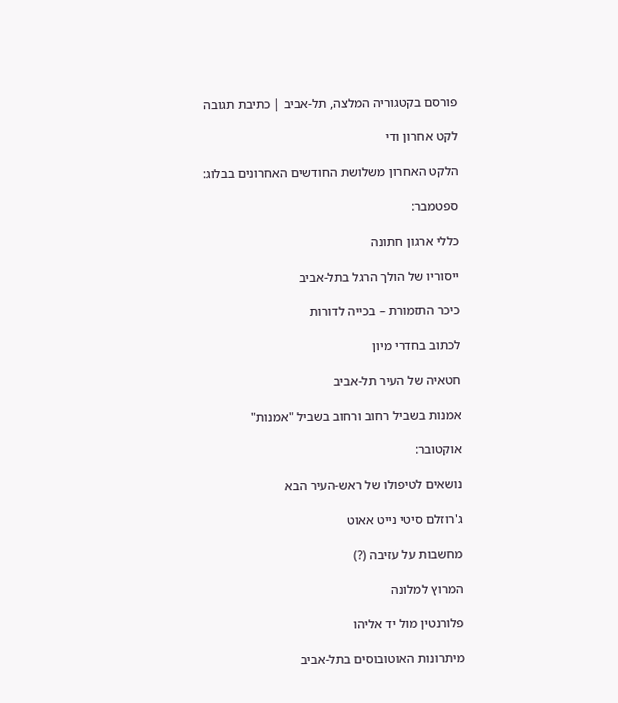פורסם בקטגוריה המלצה, תל-אביב | כתיבת תגובה

לקט אחרון ודי

הלקט האחרון משלושת החודשים האחרונים בבלוג:

ספטמבר:

כללי ארגון חתונה

ייסוריו של הולך הרגל בתל-אביב

כיכר התזמורת – בכייה לדורות

לכתוב בחדרי מיון

חטאיה של העיר תל-אביב

אמנות בשביל רחוב ורחוב בשביל "אמנות"

אוקטובר:

נושאים לטיפולו של ראש-העיר הבא

ג'רוזלם סיטי נייט אאוט

מחשבות על עזיבה (?)

המרוץ למלונה

פלורנטין מול יד אליהו

מיתרונות האוטובוסים בתל-אביב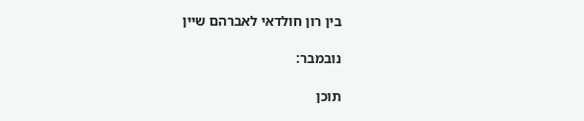בין רון חולדאי לאברהם שיין

נובמבר:

תוכן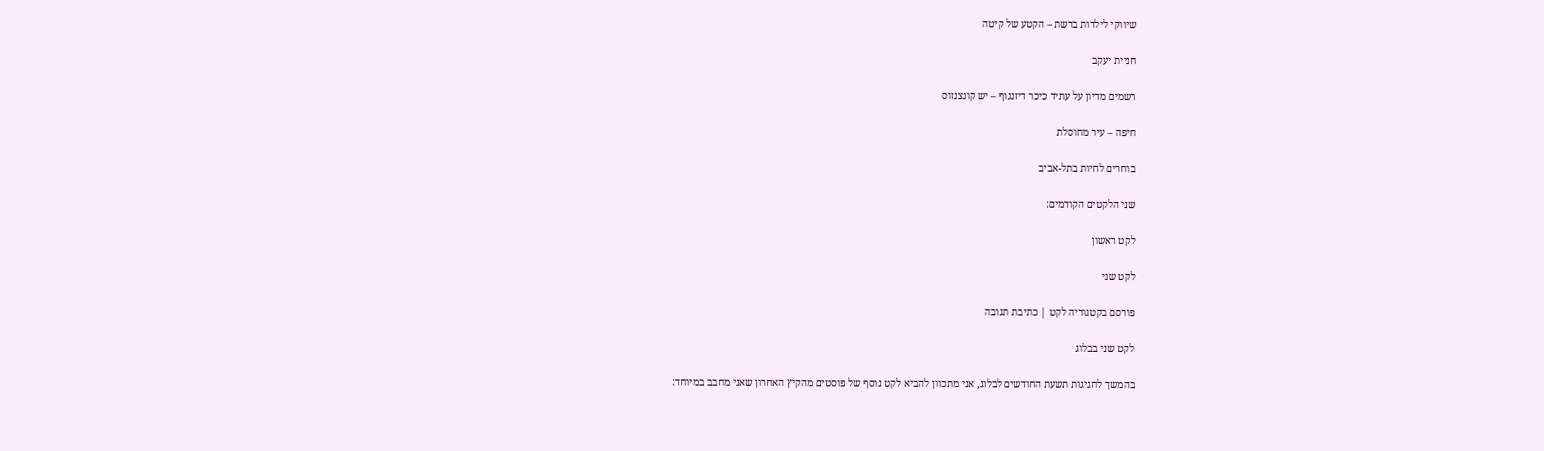שיווקי לילדות ברשת – הקטע של קיטה

חניית יעקב

רשמים מדיון על עתיד כיכר דיזנגוף – יש קונצנזוס

חיפה – עיר מחוסלת

בוחרים לחיות בתל-אביב

שני הלקטים הקודמים:

לקט ראשון

לקט שני

פורסם בקטגוריה לקט | כתיבת תגובה

לקט שני בבלוג

בהמשך לחגיגות תשעת החודשים לבלוג, אני מתכוון להביא לקט נוסף של פוסטים מהקיץ האחרון שאני מחבב במיוחד: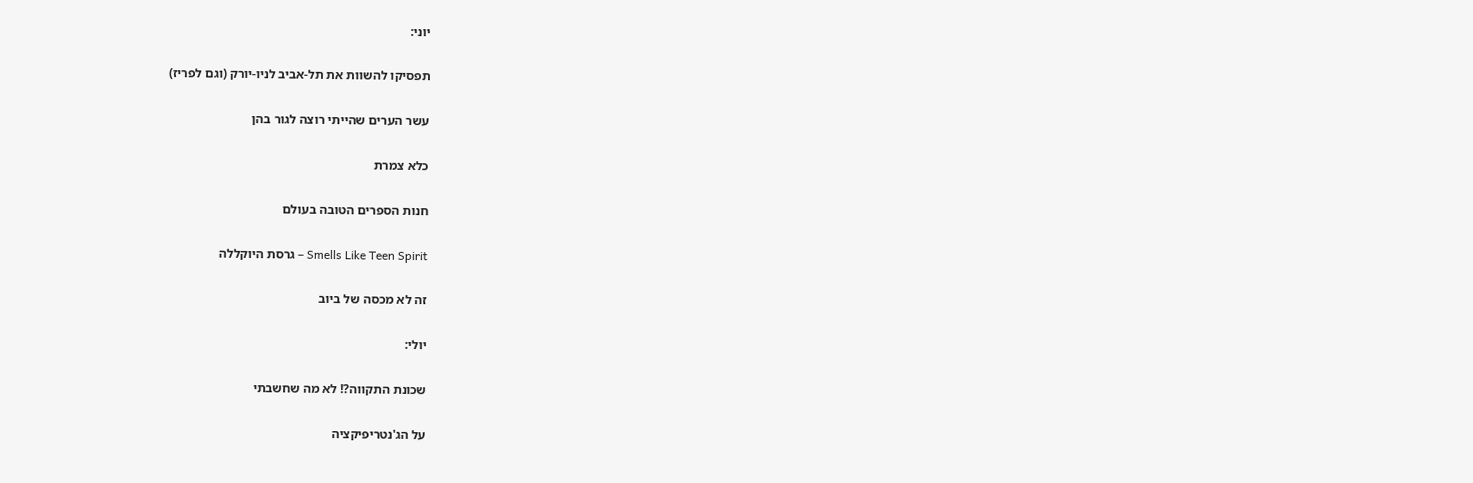יוני:

תפסיקו להשוות את תל-אביב לניו-יורק (וגם לפריז)

עשר הערים שהייתי רוצה לגור בהן

כלא צמרת

חנות הספרים הטובה בעולם

Smells Like Teen Spirit – גרסת היוקללה

זה לא מכסה של ביוב

יולי:

שכונת התקווה?! לא מה שחשבתי

על הג'נטריפיקציה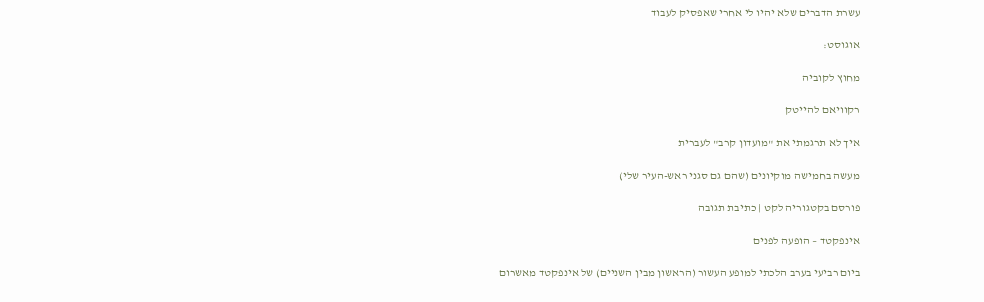עשרת הדברים שלא יהיו לי אחרי שאפסיק לעבוד

אוגוסט:

מחוץ לקוביה

רקוויאם להייטק

איך לא תרגמתי את "מועדון קרב" לעברית

מעשה בחמישה מוקיונים (שהם גם סגני ראש-העיר שלי)

פורסם בקטגוריה לקט | כתיבת תגובה

אינפקטד – הופעה לפנים

ביום רביעי בערב הלכתי למופע העשור (הראשון מבין השניים) של אינפקטד מאשרום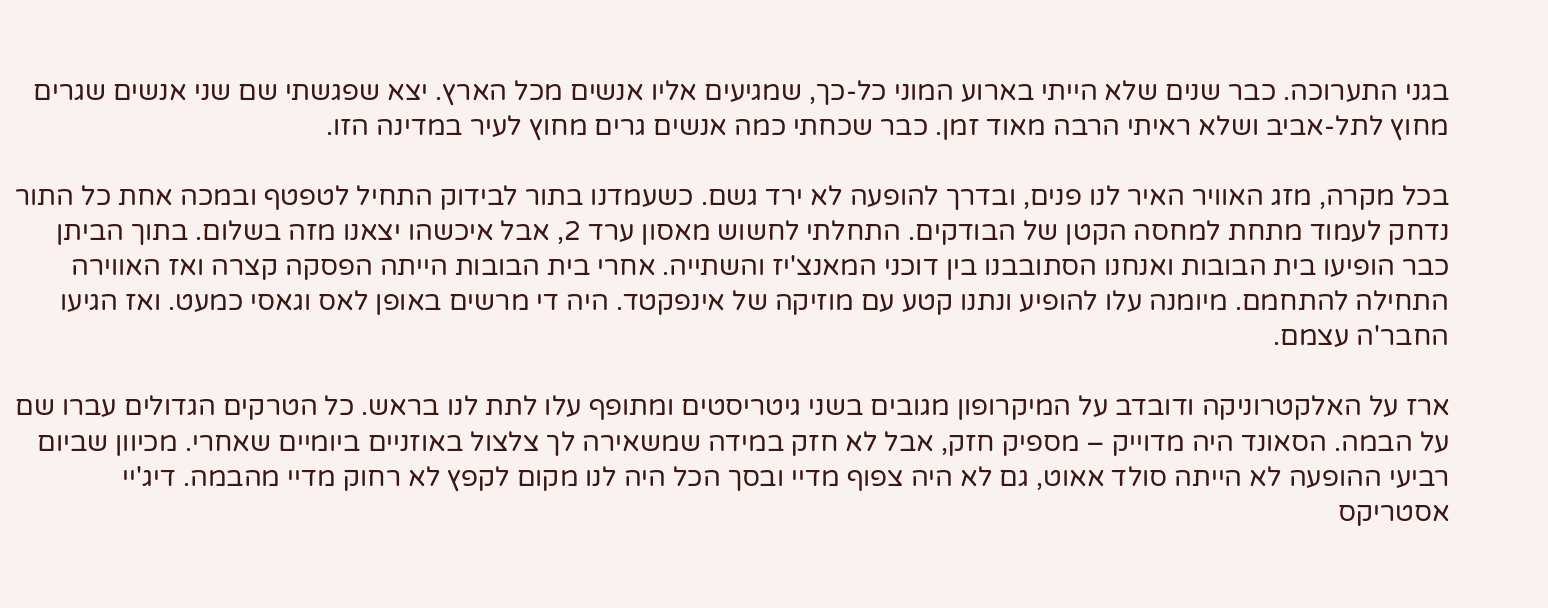בגני התערוכה. כבר שנים שלא הייתי בארוע המוני כל-כך, שמגיעים אליו אנשים מכל הארץ. יצא שפגשתי שם שני אנשים שגרים מחוץ לתל-אביב ושלא ראיתי הרבה מאוד זמן. כבר שכחתי כמה אנשים גרים מחוץ לעיר במדינה הזו.

בכל מקרה, מזג האוויר האיר לנו פנים, ובדרך להופעה לא ירד גשם. כשעמדנו בתור לבידוק התחיל לטפטף ובמכה אחת כל התור נדחק לעמוד מתחת למחסה הקטן של הבודקים. התחלתי לחשוש מאסון ערד 2, אבל איכשהו יצאנו מזה בשלום. בתוך הביתן כבר הופיעו בית הבובות ואנחנו הסתובבנו בין דוכני המאנצ'יז והשתייה. אחרי בית הבובות הייתה הפסקה קצרה ואז האווירה התחילה להתחמם. מיומנה עלו להופיע ונתנו קטע עם מוזיקה של אינפקטד. היה די מרשים באופן לאס וגאסי כמעט. ואז הגיעו החבר'ה עצמם.

ארז על האלקטרוניקה ודובדב על המיקרופון מגובים בשני גיטריסטים ומתופף עלו לתת לנו בראש. כל הטרקים הגדולים עברו שם על הבמה. הסאונד היה מדוייק – מספיק חזק, אבל לא חזק במידה שמשאירה לך צלצול באוזניים ביומיים שאחרי. מכיוון שביום רביעי ההופעה לא הייתה סולד אאוט, גם לא היה צפוף מדיי ובסך הכל היה לנו מקום לקפץ לא רחוק מדיי מהבמה. דיג'יי אסטריקס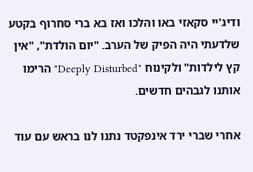ודיג'יי סקאזי באו והלכו ואז בא ברי סחרוף בקטע שלדעתי היה הפיק של הערב. "יום הולדת", "אין קץ לילדות" ולקינוח "Deeply Disturbed" הרימו אותנו לגבהים חדשים.

אחרי שברי ירד אינפקטד נתנו לנו בראש עם עוד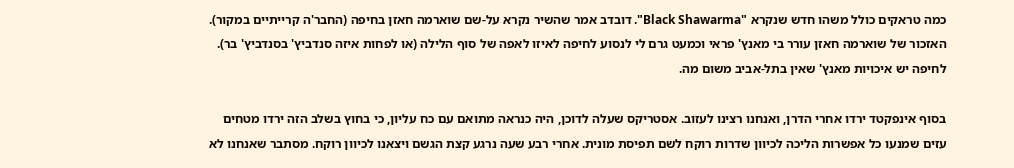כמה טראקים כולל משהו חדש שנקרא "Black Shawarma". דובדב אמר שהשיר נקרא על-שם שוארמה חאזן בחיפה (החבר'ה קרייתיים במקור). האזכור של שוארמה חאזן עורר בי מאנץ' פראי וכמעט גרם לי לנסוע לחיפה לאיזו לאפה של סוף הלילה (או לפחות איזה סנדביץ' בסנדביץ' בר). לחיפה יש איכויות מאנץ' שאין בתל-אביב משום מה.

בסוף אינפקטד ירדו אחרי הדרן, ואנחנו רצינו לעזוב. אסטריקס שעלה לדוכן, היה כנראה מתואם עם כח עליון, כי בחוץ בשלב הזה ירדו מטחים עזים שמנעו כל אפשרות הליכה לכיוון שדרות רוקח לשם תפיסת מונית. אחרי רבע שעה נרגע קצת הגשם ויצאנו לכיוון רוקח. מסתבר שאנחנו לא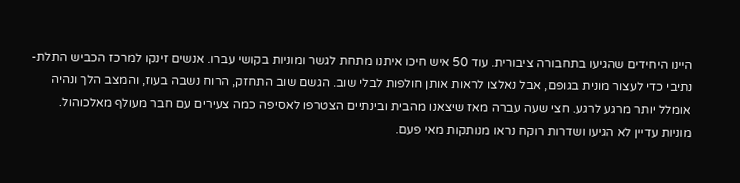היינו היחידים שהגיעו בתחבורה ציבורית. עוד 50 איש חיכו איתנו מתחת לגשר ומוניות בקושי עברו. אנשים זינקו למרכז הכביש התלת-נתיבי כדי לעצור מונית בגופם, אבל נאלצו לראות אותן חולפות לבלי שוב. הגשם שוב התחזק, הרוח נשבה בעוז, והמצב הלך ונהיה אומלל יותר מרגע לרגע. חצי שעה עברה מאז שיצאנו מהבית ובינתיים הצטרפו לאסיפה כמה צעירים עם חבר מעולף מאלכוהול. מוניות עדיין לא הגיעו ושדרות רוקח נראו מנותקות מאי פעם.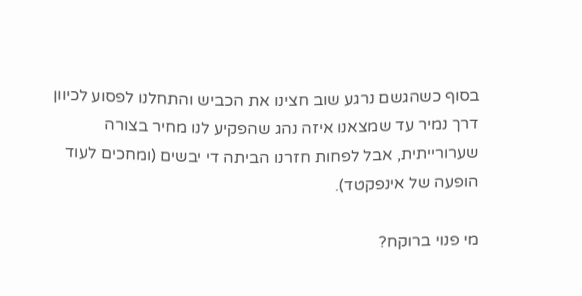בסוף כשהגשם נרגע שוב חצינו את הכביש והתחלנו לפסוע לכיוון דרך נמיר עד שמצאנו איזה נהג שהפקיע לנו מחיר בצורה שערורייתית, אבל לפחות חזרנו הביתה די יבשים (ומחכים לעוד הופעה של אינפקטד).

מי פנוי ברוקח?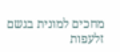מחכים למונית בגשם זלעפות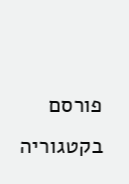פורסם בקטגוריה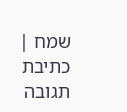שמח | כתיבת תגובה